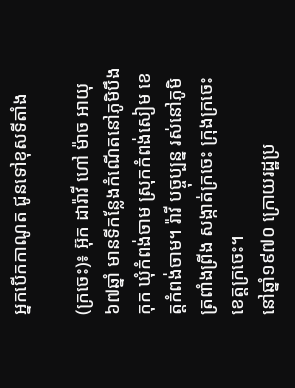អ្នកបើកកាណូត ជូនទៅខុសទីតាំង

(ក្រចេះ)៖ អ៊ុក ដារ៉ាវី ហៅ ម៉ាច អាយុ៦៧ឆ្នាំ មានទីកន្លែងកំណើតនៅភូមិបឹងកុក ឃុំកំពង់ចាម ស្រុកកំពង់សៀម ខេត្តកំពង់ចាម។ រ៉ាវី បច្ចុប្បន្ន រស់នៅភូមិត្រពាំងព្រីង សង្កាត់ក្រចេះ ក្រុងក្រចេះ ខេត្តក្រចេះ។
នៅឆ្នាំ១៩៧០ ក្រោយរដ្ឋប្រ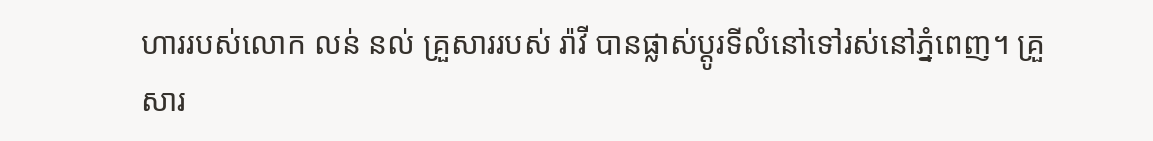ហាររបស់លោក លន់ នល់ គ្រួសាររបស់ រ៉ាវី បានផ្លាស់ប្ដូរទីលំនៅទៅរស់នៅភ្នំពេញ។ គ្រួសារ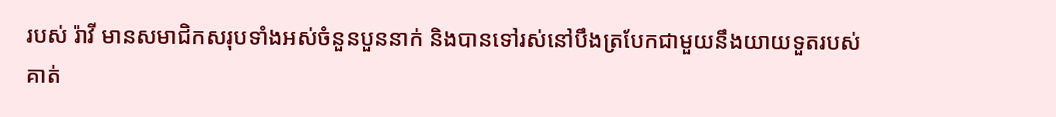របស់ រ៉ាវី មានសមាជិកសរុបទាំងអស់ចំនួនបួននាក់ និងបានទៅរស់នៅបឹងត្របែកជាមួយនឹងយាយទួតរបស់គាត់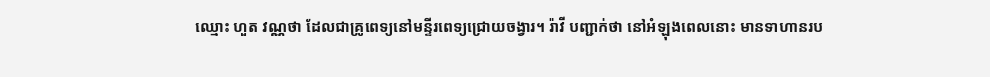ឈ្មោះ ហួត វណ្ណថា ដែលជាគ្រូពេទ្យនៅមន្ទីរពេទ្យជ្រោយចង្វារ។ រ៉ាវី បញ្ជាក់ថា នៅអំឡុងពេលនោះ មានទាហានរប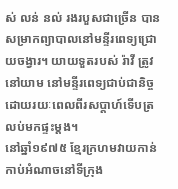ស់ លន់ នល់ រងរបួសជាច្រើន បានសម្រាកព្យាបាលនៅមន្ទីរពេទ្យជ្រោយចង្វារ។ យាយទួតរបស់ រ៉ាវី ត្រូវនៅយាម នៅមន្ទីរពេទ្យជាប់ជានិច្ច ដោយរយៈពេលពីរសប្ដាហ៍ទើបត្រលប់មកផ្ទះម្ដង។
នៅឆ្នាំ១៩៧៥ ខ្មែរក្រហមវាយកាន់កាប់អំណាចនៅទីក្រុង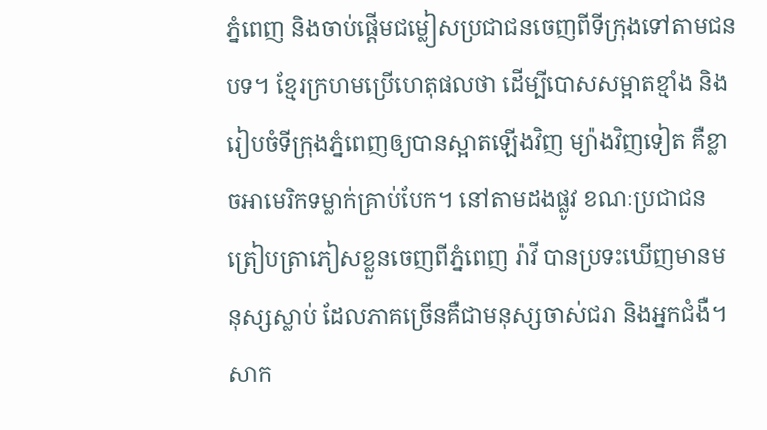ភ្នំពេញ និងចាប់ផ្ដើមជម្លៀសប្រជាជនចេញពីទីក្រុងទៅតាមជនបទ។ ខ្មែរក្រហមប្រើហេតុផលថា ដើម្បីបោសសម្អាតខ្មាំង និងរៀបចំទីក្រុងភ្នំពេញឲ្យបានស្អាតឡើងវិញ ម្យ៉ាងវិញទៀត គឺខ្លាចអាមេរិកទម្លាក់គ្រាប់បែក។ នៅតាមដងផ្លូវ ខណៈប្រជាជនត្រៀបត្រាភៀសខ្លួនចេញពីភ្នំពេញ រ៉ាវី បានប្រទះឃើញមានមនុស្សស្លាប់ ដែលភាគច្រើនគឺជាមនុស្សចាស់ជរា និងអ្នកជំងឺ។ សាក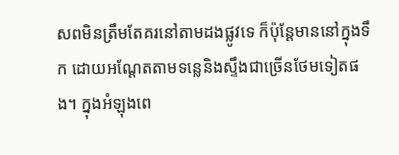សពមិនត្រឹមតែគរនៅតាមដងផ្លូវទេ ក៏ប៉ុន្តែមាននៅក្នុងទឹក ដោយអណ្ដែតតាមទន្លេនិងស្ទឹងជាច្រើនថែមទៀតផង។ ក្នុងអំឡុងពេ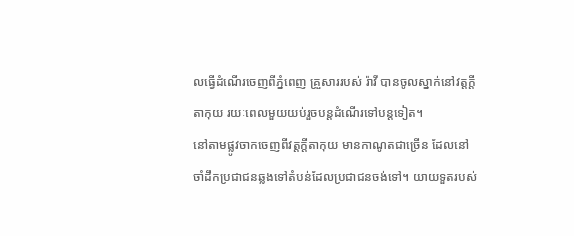លធ្វើដំណើរចេញពីភ្នំពេញ គ្រួសាររបស់ រ៉ាវី បានចូលស្នាក់នៅវត្តក្ដីតាកុយ រយៈពេលមួយយប់រួចបន្តដំណើរទៅបន្តទៀត។
នៅតាមផ្លូវចាកចេញពីវត្តក្ដីតាកុយ មានកាណូតជាច្រើន ដែលនៅចាំដឹកប្រជាជនឆ្លងទៅតំបន់ដែលប្រជាជនចង់ទៅ។ យាយទួតរបស់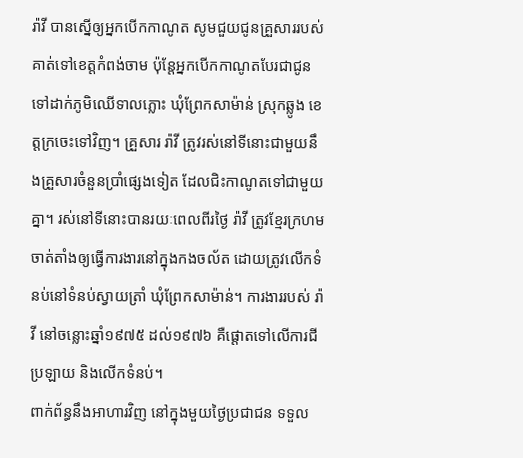រ៉ាវី បានស្នើឲ្យអ្នកបើកកាណូត សូមជួយជូនគ្រួសាររបស់គាត់ទៅខេត្តកំពង់ចាម ប៉ុន្តែអ្នកបើកកាណូតបែរជាជូនទៅដាក់ភូមិឈើទាលភ្លោះ ឃុំព្រែកសាម៉ាន់ ស្រុកឆ្លូង ខេត្តក្រចេះទៅវិញ។ គ្រួសារ រ៉ាវី ត្រូវរស់នៅទីនោះជាមួយនឹងគ្រួសារចំនួនប្រាំផ្សេងទៀត ដែលជិះកាណូតទៅជាមួយគ្នា។ រស់នៅទីនោះបានរយៈពេលពីរថ្ងៃ រ៉ាវី ត្រូវខ្មែរក្រហមចាត់តាំងឲ្យធ្វើការងារនៅក្នុងកងចល័ត ដោយត្រូវលើកទំនប់នៅទំនប់ស្វាយត្រាំ ឃុំព្រែកសាម៉ាន់។ ការងាររបស់ រ៉ាវី នៅចន្លោះឆ្នាំ១៩៧៥ ដល់១៩៧៦ គឺផ្ដោតទៅលើការជីប្រឡាយ និងលើកទំនប់។
ពាក់ព័ន្ធនឹងអាហារវិញ នៅក្នុងមួយថ្ងៃប្រជាជន ទទួល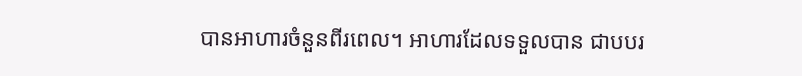បានអាហារចំនួនពីរពេល។ អាហារដែលទទួលបាន ជាបបរ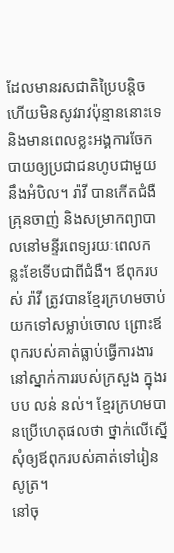ដែលមានរសជាតិប្រៃបន្តិច ហើយមិនសូវរាវប៉ុន្មាននោះទេ និងមានពេលខ្លះអង្គការចែកបាយឲ្យប្រជាជនហូបជាមួយនឹងអំបិល។ រ៉ាវី បានកើតជំងឺគ្រុនចាញ់ និងសម្រាកព្យាបាលនៅមន្ទីរពេទ្យរយៈពេលកន្លះខែទើបជាពីជំងឺ។ ឪពុករបស់ រ៉ាវី ត្រូវបានខ្មែរក្រហមចាប់យកទៅសម្លាប់ចោល ព្រោះឪពុករបស់គាត់ធ្លាប់ធ្វើការងារនៅស្នាក់ការរបស់ក្រសួង ក្នុងរបប លន់ នល់។ ខ្មែរក្រហមបានប្រើហេតុផលថា ថ្នាក់លើស្នើសុំឲ្យឪពុករបស់គាត់ទៅរៀនសូត្រ។
នៅចុ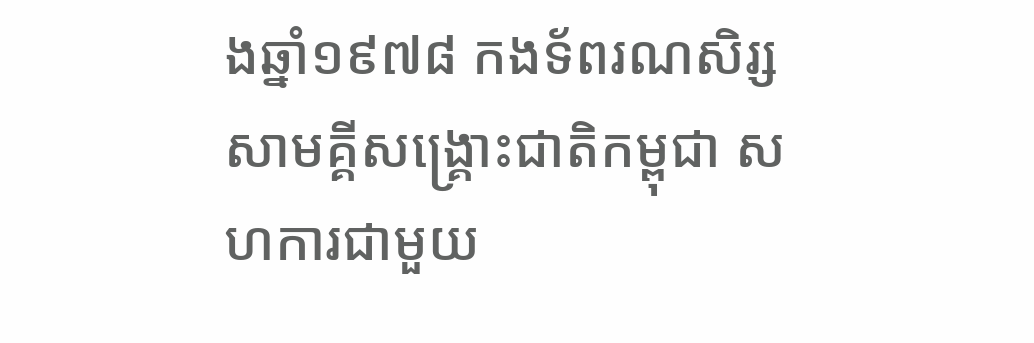ងឆ្នាំ១៩៧៨ កងទ័ពរណសិរ្សសាមគ្គីសង្គ្រោះជាតិកម្ពុជា សហការជាមួយ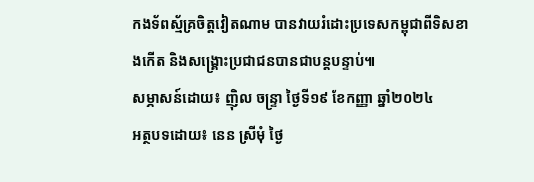កងទ័ពស្ម័គ្រចិត្តវៀតណាម បានវាយរំដោះប្រទេសកម្ពុជាពីទិសខាងកើត និងសង្គ្រោះប្រជាជនបានជាបន្តបន្ទាប់៕
សម្ភាសន៍ដោយ៖ ញ៉ិល ចន្រ្ទា ថ្ងៃទី១៩ ខែកញ្ញា ឆ្នាំ២០២៤
អត្ថបទដោយ៖ នេន ស្រីមុំ ថ្ងៃ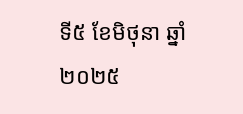ទី៥ ខែមិថុនា ឆ្នាំ២០២៥